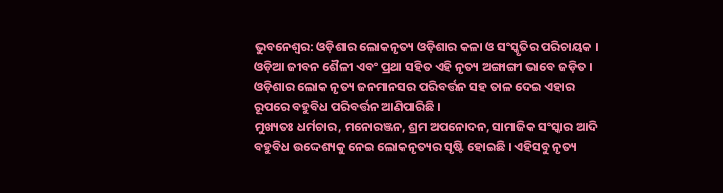ଭୁବନେଶ୍ୱର: ଓଡ଼ିଶାର ଲୋକନୃତ୍ୟ ଓଡ଼ିଶାର କଳା ଓ ସଂସ୍କୃତିର ପରିଚାୟକ । ଓଡ଼ିଆ ଜୀବନ ଶୈଳୀ ଏବଂ ପ୍ରଥା ସହିତ ଏହି ନୃତ୍ୟ ଅଙ୍ଗାଙ୍ଗୀ ଭାବେ ଜଡ଼ିତ । ଓଡ଼ିଶାର ଲୋକ ନୃତ୍ୟ ଜନମାନସର ପରିବର୍ତ୍ତନ ସହ ତାଳ ଦେଇ ଏହାର ରୂପରେ ବହୁବିଧ ପରିବର୍ତ୍ତନ ଆଣିପାରିଛି ।
ମୁଖ୍ୟତଃ ଧର୍ମଚାର, ମନୋରଞ୍ଜନ, ଶ୍ରମ ଅପନୋଦନ, ସାମାଜିକ ସଂସ୍କାର ଆଦି ବହୁବିଧ ଉଦ୍ଦେଶ୍ୟକୁ ନେଇ ଲୋକନୃତ୍ୟର ସୃଷ୍ଟି ହୋଇଛି । ଏହିସବୁ ନୃତ୍ୟ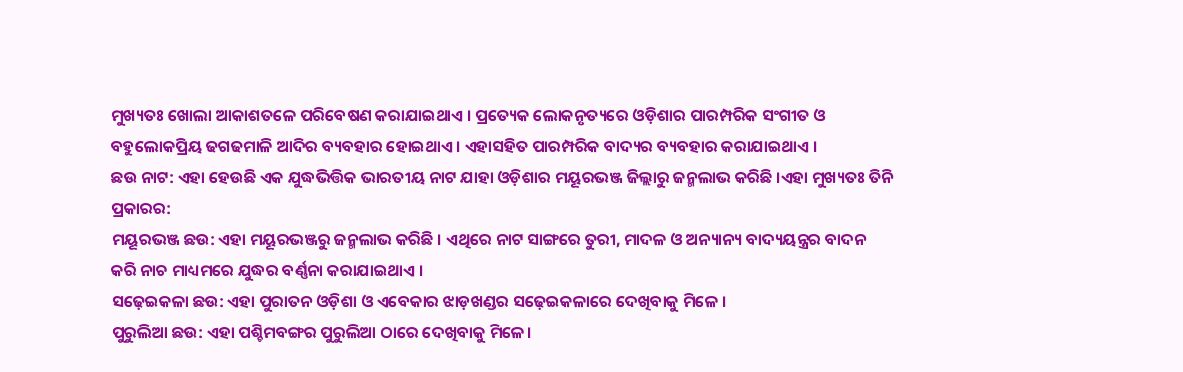ମୁଖ୍ୟତଃ ଖୋଲା ଆକାଶତଳେ ପରିବେଷଣ କରାଯାଇଥାଏ । ପ୍ରତ୍ୟେକ ଲୋକନୃତ୍ୟରେ ଓଡ଼ିଶାର ପାରମ୍ପରିକ ସଂଗୀତ ଓ ବହୁଲୋକପ୍ରିୟ ଢଗଢମାଳି ଆଦିର ବ୍ୟବହାର ହୋଇଥାଏ । ଏହାସହିତ ପାରମ୍ପରିକ ବାଦ୍ୟର ବ୍ୟବହାର କରାଯାଇଥାଏ ।
ଛଉ ନାଟ: ଏହା ହେଉଛି ଏକ ଯୁଦ୍ଧଭିତ୍ତିକ ଭାରତୀୟ ନାଟ ଯାହା ଓଡ଼ିଶାର ମୟୂରଭଞ୍ଜ ଜିଲ୍ଲାରୁ ଜନ୍ମଲାଭ କରିଛି ।ଏହା ମୁଖ୍ୟତଃ ତିନି ପ୍ରକାରର:
ମୟୂରଭଞ୍ଜ ଛଉ: ଏହା ମୟୂରଭଞ୍ଜରୁ ଜନ୍ମଲାଭ କରିଛି । ଏଥିରେ ନାଟ ସାଙ୍ଗରେ ତୁରୀ, ମାଦଳ ଓ ଅନ୍ୟାନ୍ୟ ବାଦ୍ୟୟନ୍ତ୍ରର ବାଦନ କରି ନାଚ ମାଧ୍ୟମରେ ଯୁଦ୍ଧର ବର୍ଣ୍ଣନା କରାଯାଇଥାଏ ।
ସଢ଼େଇକଳା ଛଉ: ଏହା ପୁରାତନ ଓଡ଼ିଶା ଓ ଏବେକାର ଝାଡ଼ଖଣ୍ଡର ସଢ଼େଇକଳାରେ ଦେଖିବାକୁ ମିଳେ ।
ପୁରୁଲିଆ ଛଉ: ଏହା ପଶ୍ଚିମବଙ୍ଗର ପୁରୁଲିଆ ଠାରେ ଦେଖିବାକୁ ମିଳେ।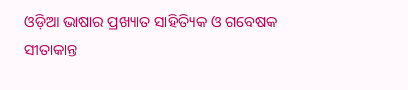ଓଡ଼ିଆ ଭାଷାର ପ୍ରଖ୍ୟାତ ସାହିତ୍ୟିକ ଓ ଗବେଷକ ସୀତାକାନ୍ତ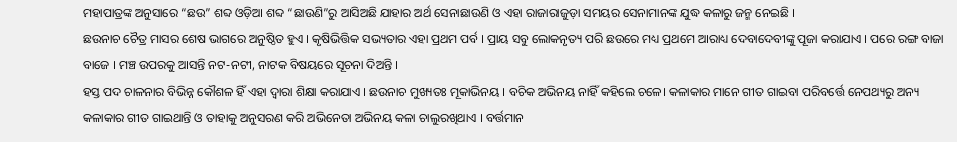ମହାପାତ୍ରଙ୍କ ଅନୁସାରେ “ଛଉ” ଶବ୍ଦ ଓଡ଼ିଆ ଶବ୍ଦ “ଛାଉଣି”ରୁ ଆସିଅଛି ଯାହାର ଅର୍ଥ ସେନାଛାଉଣି ଓ ଏହା ରାଜାରାଜୁଡ଼ା ସମୟର ସେନାମାନଙ୍କ ଯୁଦ୍ଧ କଳାରୁ ଜନ୍ମ ନେଇଛି ।
ଛଉନାଚ ଚୈତ୍ର ମାସର ଶେଷ ଭାଗରେ ଅନୁଷ୍ଠିତ ହୁଏ । କୃଷିଭିତ୍ତିକ ସଭ୍ୟତାର ଏହା ପ୍ରଥମ ପର୍ବ । ପ୍ରାୟ ସବୁ ଲୋକନୃତ୍ୟ ପରି ଛଉରେ ମଧ୍ୟ ପ୍ରଥମେ ଆରାଧ୍ୟ ଦେବାଦେବୀଙ୍କୁ ପୂଜା କରାଯାଏ । ପରେ ରଙ୍ଗ ବାଜା ବାଜେ । ମଞ୍ଚ ଉପରକୁ ଆସନ୍ତି ନଟ-ନଟୀ, ନାଟକ ବିଷୟରେ ସୂଚନା ଦିଅନ୍ତି ।
ହସ୍ତ ପଦ ଚାଳନାର ବିଭିନ୍ନ କୌଶଳ ହିଁ ଏହା ଦ୍ୱାରା ଶିକ୍ଷା କରାଯାଏ । ଛଉନାଚ ମୁଖ୍ୟତଃ ମୂକାଭିନୟ । ବଚିକ ଅଭିନୟ ନାହିଁ କହିଲେ ଚଳେ। କଳାକାର ମାନେ ଗୀତ ଗାଇବା ପରିବର୍ତ୍ତେ ନେପଥ୍ୟରୁ ଅନ୍ୟ କଳାକାର ଗୀତ ଗାଇଥାନ୍ତି ଓ ତାହାକୁ ଅନୁସରଣ କରି ଅଭିନେତା ଅଭିନୟ କଳା ଚାଲୁରଖିଥାଏ । ବର୍ତ୍ତମାନ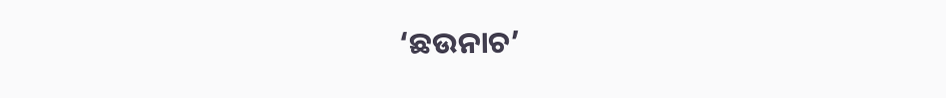‘ଛଉନାଚ’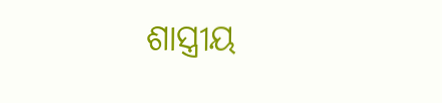ଶାସ୍ତ୍ରୀୟ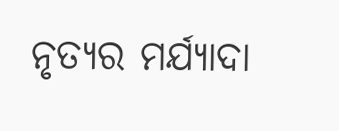ନୃତ୍ୟର ମର୍ଯ୍ୟାଦା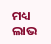ମଧ୍ୟ ଲାଭ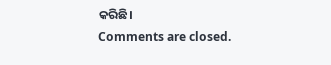କରିଛି।
Comments are closed.